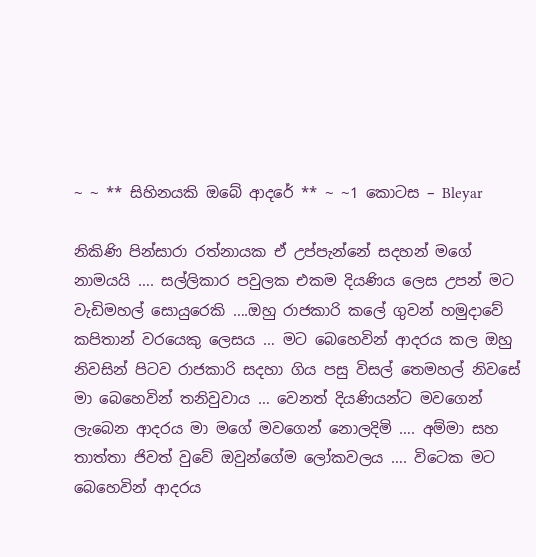~ ~ ** සිහිනයකි ඔබේ ආදරේ ** ~ ~1 කොටස – Bleyar

නිකිණි පින්සාරා රත්නායක ඒ උප්පැන්නේ සදහන් මගේ නාමයයි …. සල්ලිකාර පවුලක එකම දියණිය ලෙස උපන් මට වැඩිමහල් සොයුරෙකි ….ඔහු රාජකාරි කලේ ගුවන් හමුදාවේ කපිතාන් වරයෙකු ලෙසය … මට බෙහෙවින් ආදරය කල ඔහු නිවසින් පිටව රාජකාරි සදහා ගිය පසු විසල් තෙමහල් නිවසේ මා බෙහෙවින් තනිවුවාය … වෙනත් දියණියන්ට මවගෙන් ලැබෙන ආදරය මා මගේ මවගෙන් නොලදිමි …. අම්මා සහ තාත්තා ජිවත් වුවේ ඔවුන්ගේම ලෝකවලය …. විටෙක මට බෙහෙවින් ආදරය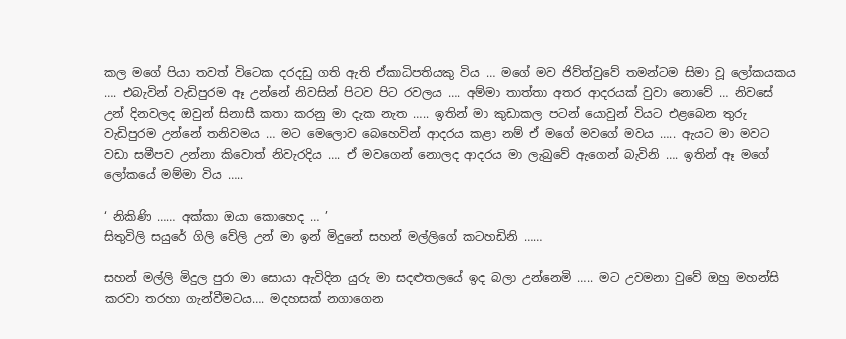කල මගේ පියා තවත් විටෙක දරදඩු ගති ඇති ඒකාධිපතියකු විය … මගේ මව ජිව්ත්වුවේ තමන්ටම සිමා වූ ලෝකයකය …. එබැවින් වැඩිපුරම ඈ උන්නේ නිවසින් පිටව පිට රවලය …. අම්මා තාත්තා අතර ආදරයක් වුවා නොවේ … නිවසේ උන් දිනවලද ඔවුන් සිනාසී කතා කරනු මා දැක නැත ….. ඉතින් මා කුඩාකල පටන් යොවුන් වියට එළබෙන තුරු වැඩිපුරම උන්නේ තනිවමය … මට මෙලොව බෙහෙවින් ආදරය කළා නම් ඒ මගේ මවගේ මවය ….. ඇයට මා මවට වඩා සමීපව උන්නා කිවොත් නිවැරදිය …. ඒ මවගෙන් නොලද ආදරය මා ලැබුවේ ඇගෙන් බැවිනි …. ඉතින් ඈ මගේ ලෝකයේ මම්මා විය …..

‘ නිකිණි …… අක්කා ඔයා කොහෙද … ’
සිතුවිලි සයුරේ ගිලි වේලි උන් මා ඉන් මිදුනේ සහන් මල්ලිගේ කටහඩිනි ……

සහන් මල්ලි මිදුල පුරා මා සොයා ඇවිදින යුරු මා සදළුතලයේ ඉද බලා උන්නෙමි ….. මට උවමනා වුවේ ඔහු මහන්සි කරවා තරහා ගැන්වීමටය…. මදහසක් නගාගෙන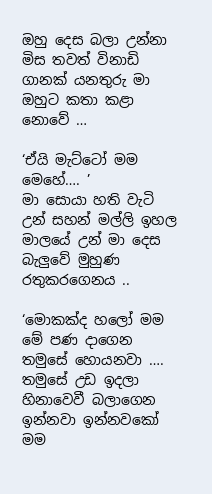ඔහු දෙස බලා උන්නා මිස තවත් විනාඩි ගානක් යනතුරු මා ඔහුට කතා කළා නොවේ …

‘ඒයි මැට්ටෝ මම මෙහේ…. ’
මා සොයා හති වැටි උන් සහන් මල්ලි ඉහල මාලයේ උන් මා දෙස බැලුවේ මුහුණ රතුකරගෙනය ..

‘මොකක්ද හලෝ මම මේ පණ දාගෙන තමුසේ හොයනවා …. තමුසේ උඩ ඉදලා හිනාවෙවී බලාගෙන ඉන්නවා ඉන්නවකෝ මම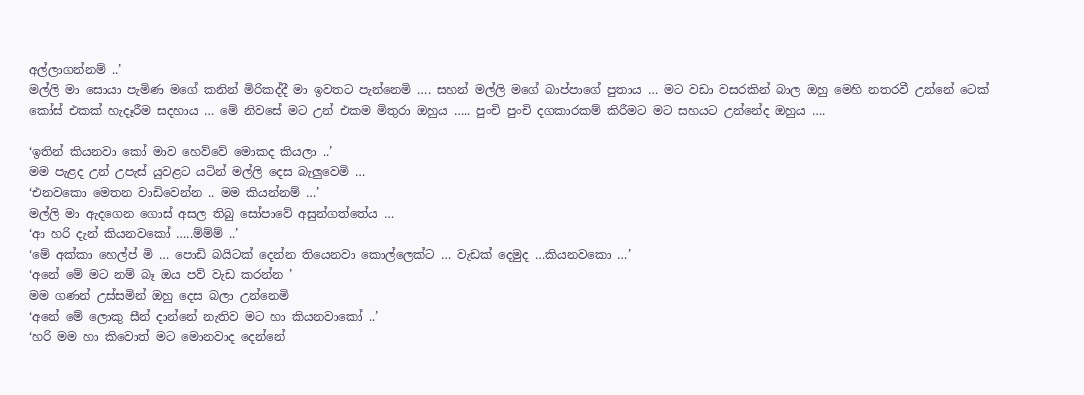අල්ලාගන්නම් ..’
මල්ලි මා සොයා පැමිණ මගේ කනින් මිරිකද්දී මා ඉවතට පැන්නෙමි …. සහන් මල්ලි මගේ බාප්පාගේ පුතාය … මට වඩා වසරකින් බාල ඔහු මෙහි නතරවී උන්නේ ටෙක් කෝස් එකක් හැදෑරීම සදහාය … මේ නිවසේ මට උන් එකම මිතුරා ඔහුය ….. පුංචි පුංචි දගකාරකම් කිරීමට මට සහයට උන්නේද ඔහුය ….

‘ඉතින් කියනවා කෝ මාව හෙව්වේ මොකද කියලා ..’
මම පැළද උන් උපැස් යුවළට යටින් මල්ලි දෙස බැලුවෙමි …
‘එනවකො මෙතන වාඩිවෙන්න .. මම කියන්නම් …’
මල්ලි මා ඇදගෙන ගොස් අසල තිබු සෝපාවේ අසුන්ගත්තේය …
‘ආ හරි දැන් කියනවකෝ …..ම්ම්ම් ..’
‘මේ අක්කා හෙල්ප් මි … පොඩි බයිටක් දෙන්න තියෙනවා කොල්ලෙක්ට … වැඩක් දෙමුද …කියනවකො …’
‘අනේ මේ මට නම් බෑ ඔය පව් වැඩ කරන්න ’
මම ගණන් උස්සමින් ඔහු දෙස බලා උන්නෙමි
‘අනේ මේ ලොකු සීන් දාන්නේ නැතිව මට හා කියනවාකෝ ..’
‘හරි මම හා කිවොත් මට මොනවාද දෙන්නේ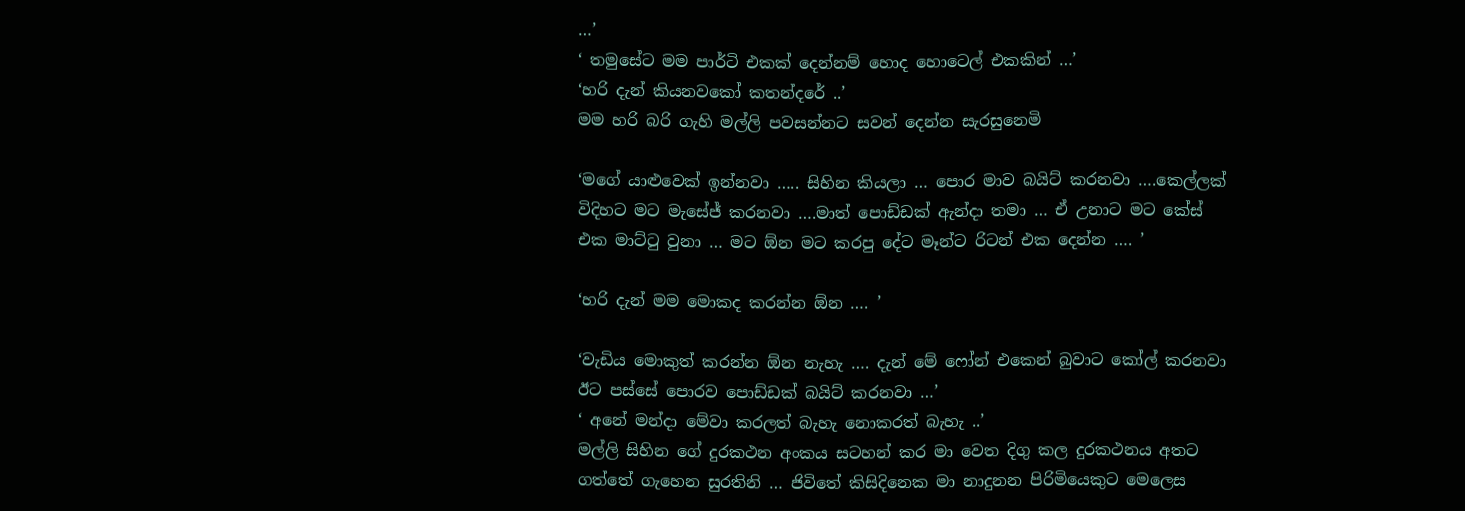…’
‘ තමුසේට මම පාර්ටි එකක් දෙන්නම් හොද හොටෙල් එකකින් …’
‘හරි දැන් කියනවකෝ කතන්දරේ ..’
මම හරි බරි ගැහි මල්ලි පවසන්නට සවන් දෙන්න සැරසුනෙමි

‘මගේ යාළුවෙක් ඉන්නවා ….. සිහින කියලා … පොර මාව බයිට් කරනවා ….කෙල්ලක් විදිහට මට මැසේජ් කරනවා ….මාත් පොඩ්ඩක් ඇන්දා තමා … ඒ උනාට මට කේස් එක මාට්ටු වුනා … මට ඕන මට කරපු දේට මෑන්ට රිටන් එක දෙන්න …. ’

‘හරි දැන් මම මොකද කරන්න ඕන …. ’

‘වැඩිය මොකුත් කරන්න ඕන නැහැ …. දැන් මේ ෆෝන් එකෙන් බුවාට කෝල් කරනවා ඊට පස්සේ පොරව පොඩ්ඩක් බයිට් කරනවා …’
‘ අනේ මන්දා මේවා කරලත් බැහැ නොකරත් බැහැ ..’
මල්ලි සිහින ගේ දුරකථන අංකය සටහන් කර මා වෙත දිගු කල දුරකථනය අතට ගත්තේ ගැහෙන සුරතිනි … ජිවිතේ කිසිදිනෙක මා නාදුනන පිරිමියෙකුට මෙලෙස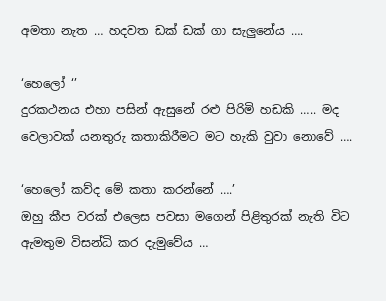අමතා නැත … හදවත ඩක් ඩක් ගා සැලුනේය ….

‘හෙලෝ ‘’
දුරකථනය එහා පසින් ඇසුනේ රළු පිරිමි හඩකි ….. මද වෙලාවක් යනතුරු කතාකිරීමට මට හැකි වුවා නොවේ ….

‘හෙලෝ කව්ද මේ කතා කරන්නේ ….’
ඔහු කීප වරක් එලෙස පවසා මගෙන් පිළිතුරක් නැති විට ඇමතුම විසන්ධි කර දැමුවේය …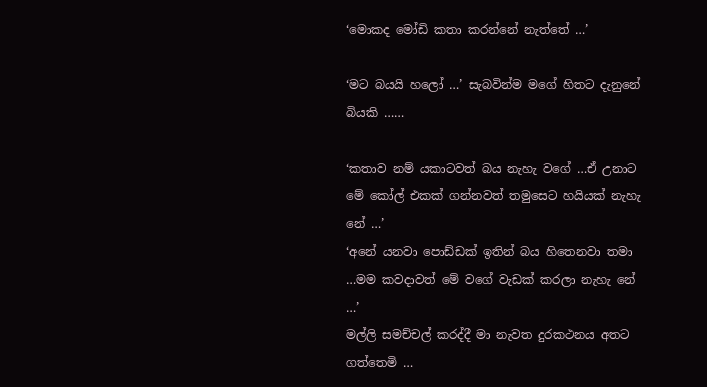‘මොකද මෝඩි කතා කරන්නේ නැත්තේ …’

‘මට බයයි හලෝ …’ සැබවින්ම මගේ හිතට දැනුනේ බියකි ……

‘කතාව නම් යකාටවත් බය නැහැ වගේ …ඒ උනාට මේ කෝල් එකක් ගන්නවත් තමුසෙට හයියක් නැහැ නේ …’
‘අනේ යනවා පොඩ්ඩක් ඉතින් බය හිතෙනවා තමා …මම කවදාවත් මේ වගේ වැඩක් කරලා නැහැ නේ …’
මල්ලි සමච්චල් කරද්දී මා නැවත දුරකථනය අතට ගත්තෙමි …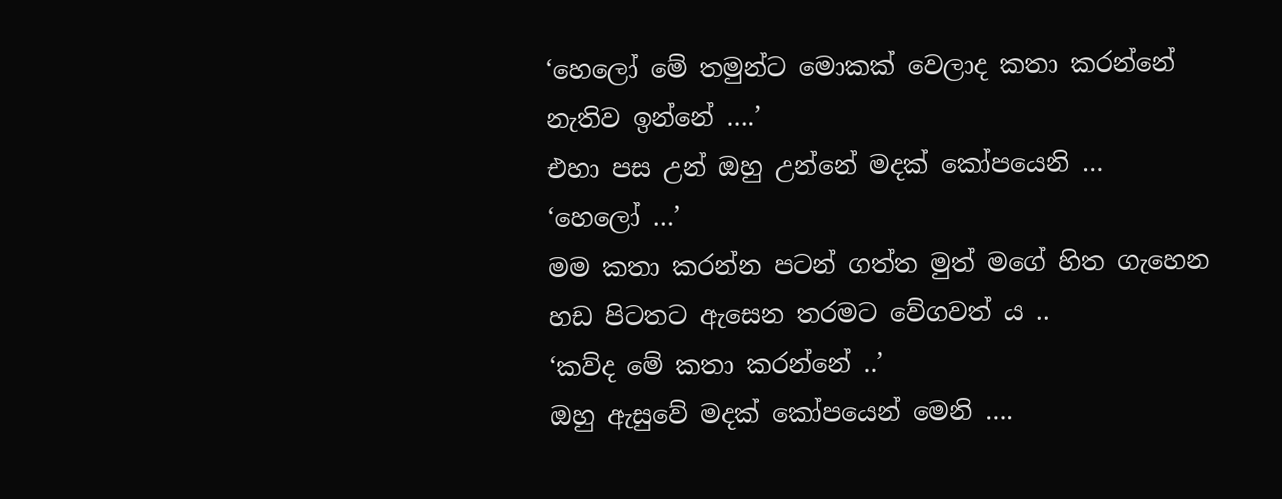‘හෙලෝ මේ තමුන්ට මොකක් වෙලාද කතා කරන්නේ නැතිව ඉන්නේ ….’
එහා පස උන් ඔහු උන්නේ මදක් කෝපයෙනි …
‘හෙලෝ …’
මම කතා කරන්න පටන් ගත්ත මුත් මගේ හිත ගැහෙන හඩ පිටතට ඇසෙන තරමට වේගවත් ය ..
‘කව්ද මේ කතා කරන්නේ ..’
ඔහු ඇසුවේ මදක් කෝපයෙන් මෙනි ….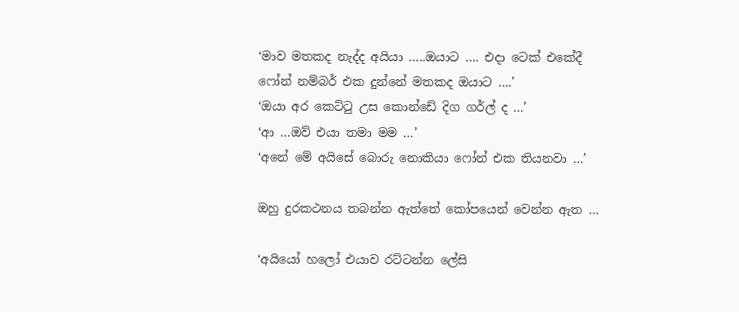‘මාව මතකද නැද්ද අයියා …..ඔයාට …. එදා ටෙක් එකේදී ෆෝන් නම්බර් එක දුන්නේ මතකද ඔයාට ….’
‘ඔයා අර කෙට්ටු උස කොන්ඩේ දිග ගර්ල් ද …’
‘ආ …ඔව් එයා තමා මම …’
‘අනේ මේ අයිසේ බොරු නොකියා ෆෝන් එක තියනවා …’

ඔහු දුරකථනය තබන්න ඇත්තේ කෝපයෙන් වෙන්න ඇත …

‘අයියෝ හලෝ එයාව රට්ටන්න ලේසි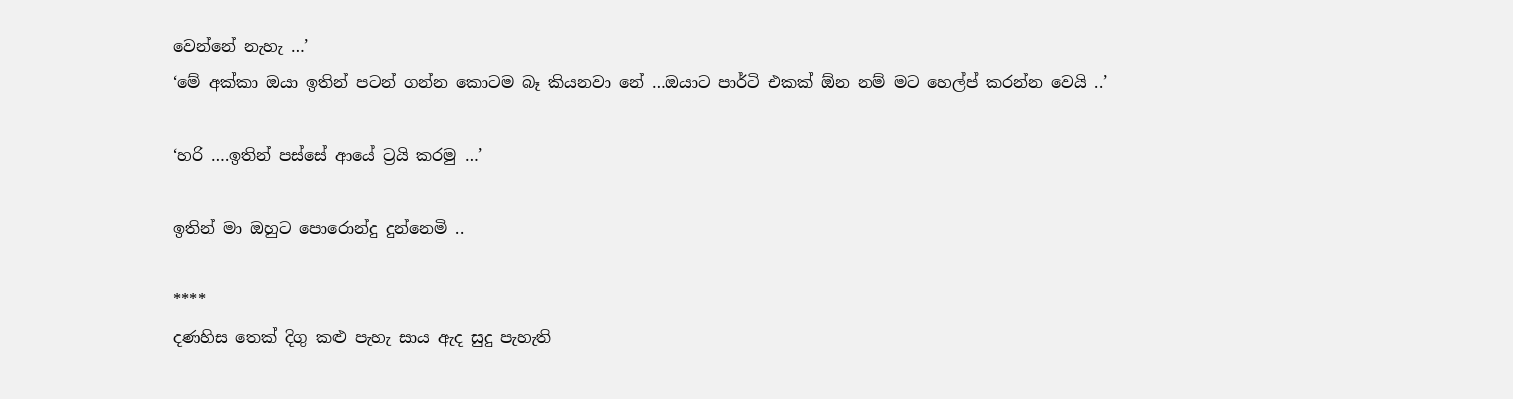වෙන්නේ නැහැ …’
‘මේ අක්කා ඔයා ඉතින් පටන් ගන්න කොටම බෑ කියනවා නේ …ඔයාට පාර්ටි එකක් ඕන නම් මට හෙල්ප් කරන්න වෙයි ..’

‘හරි ….ඉතින් පස්සේ ආයේ ට්‍රයි කරමු …’

ඉතින් මා ඔහුට පොරොන්දු දුන්නෙමි ..

****
දණහිස තෙක් දිගු කළු පැහැ සාය ඇද සුදු පැහැති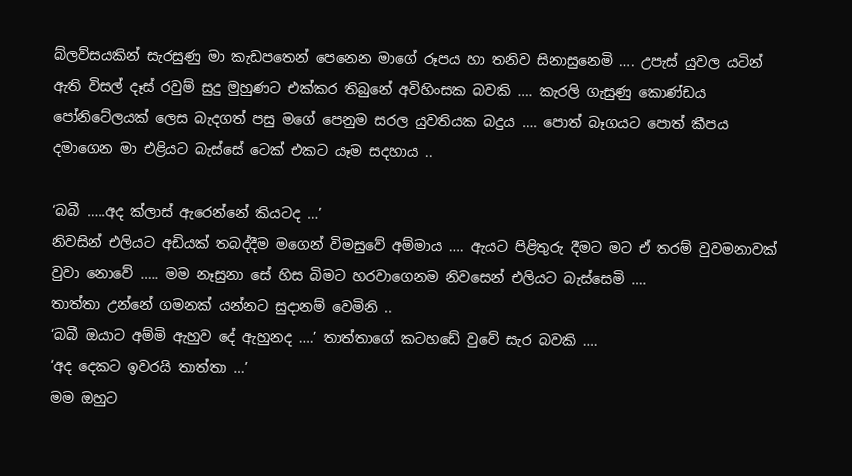බ්ලව්සයකින් සැරසුණු මා කැඩපතෙන් පෙනෙන මාගේ රූපය හා තනිව සිනාසුනෙමි …. උපැස් යුවල යටින් ඇති විසල් දෑස් රවුම් සුදු මුහුණට එක්කර තිබුනේ අවිහිංසක බවකි …. කැරලි ගැසුණු කොණ්ඩය පෝනිටේලයක් ලෙස බැදගත් පසු මගේ පෙනුම සරල යුවතියක බදුය …. පොත් බෑගයට පොත් කීපය දමාගෙන මා එළියට බැස්සේ ටෙක් එකට යෑම සදහාය ..

‘බබී …..අද ක්ලාස් ඇරෙන්නේ කියටද …’
නිවසින් එලියට අඩියක් තබද්දීම මගෙන් විමසුවේ අම්මාය …. ඇයට පිළිතුරු දීමට මට ඒ තරම් වුවමනාවක් වුවා නොවේ ….. මම නෑසුනා සේ හිස බිමට හරවාගෙනම නිවසෙන් එලියට බැස්සෙමි ….
තාත්තා උන්නේ ගමනක් යන්නට සුදානම් වෙමිනි ..
‘බබී ඔයාට අම්මි ඇහුව දේ ඇහුනද ….’ තාත්තාගේ කටහඩේ වුවේ සැර බවකි ….
‘අද දෙකට ඉවරයි තාත්තා …’
මම ඔහුට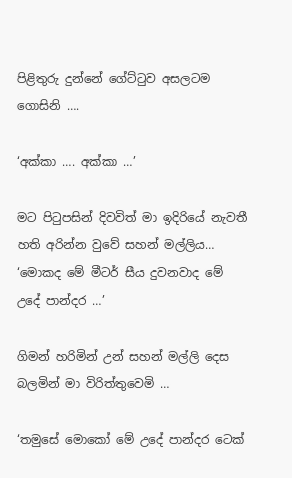පිළිතුරු දුන්නේ ගේට්ටුව අසලටම ගොසිනි ….

‘අක්කා …. අක්කා …’

මට පිටුපසින් දිවවිත් මා ඉදිරියේ නැවතී හති අරින්න වුවේ සහන් මල්ලිය…
‘මොකද මේ මීටර් සීය දුවනවාද මේ උදේ පාන්දර …’

ගිමන් හරිමින් උන් සහන් මල්ලි දෙස බලමින් මා විරිත්තුවෙමි …

‘තමුසේ මොකෝ මේ උදේ පාන්දර ටෙක්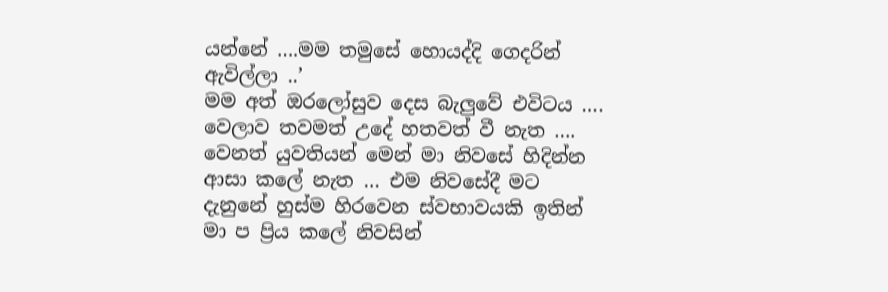යන්නේ ….මම තමුසේ හොයද්දි ගෙදරින් ඇවිල්ලා ..’
මම අත් ඔරලෝසුව දෙස බැලුවේ එවිටය …. වෙලාව තවමත් උදේ හතවත් වී නැත …. වෙනත් යුවතියන් මෙන් මා නිවසේ හිදින්න ආසා කලේ නැත … එම නිවසේදී මට දැනුනේ හුස්ම හිරවෙන ස්වභාවයකි ඉතින් මා ප ප්‍රිය කලේ නිවසින්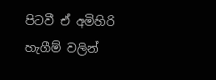පිටවී ඒ අමිහිරි හැගීම් වලින්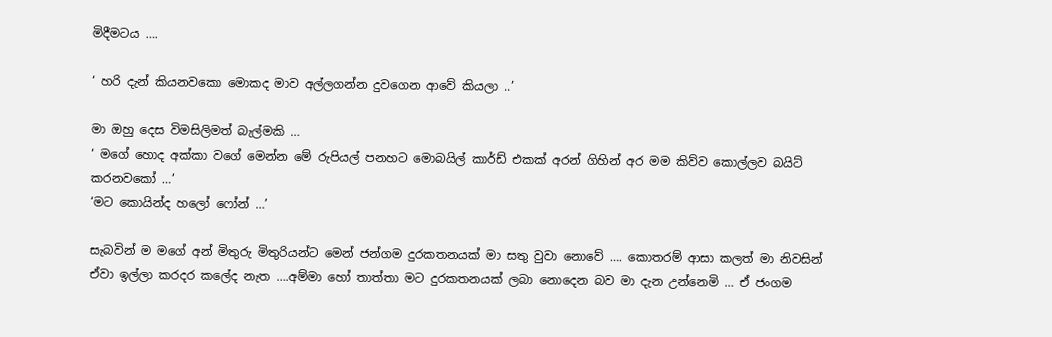මිදීමටය ….

‘ හරි දැන් කියනවකො මොකද මාව අල්ලගන්න දුවගෙන ආවේ කියලා ..’

මා ඔහු දෙස විමසිලිමත් බැල්මකි …
‘ මගේ හොද අක්කා වගේ මෙන්න මේ රුපියල් පනහට මොබයිල් කාර්ඩ් එකක් අරන් ගිහින් අර මම කිව්ව කොල්ලව බයිට් කරනවකෝ …’
‘මට කොයින්ද හලෝ ෆෝන් …’

සැබවින් ම මගේ අන් මිතුරු මිතුරියන්ට මෙන් ජන්ගම දුරකතනයක් මා සතු වුවා නොවේ …. කොතරම් ආසා කලත් මා නිවසින් ඒවා ඉල්ලා කරදර කලේද නැත ….අම්මා හෝ තාත්තා මට දුරකතනයක් ලබා නොදෙන බව මා දැන උන්නෙමි … ඒ ජංගම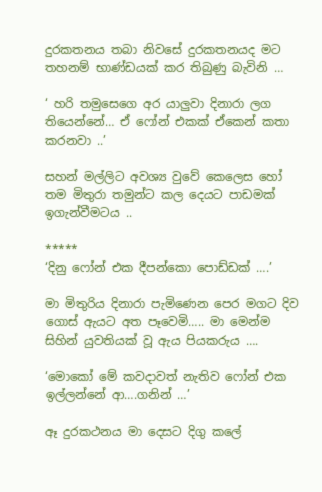දුරකතනය තබා නිවසේ දුරකතනයද මට තහනම් භාණ්ඩයක් කර තිබුණු බැවිනි …

‘ හරි තමුසෙගෙ අර යාලුවා දිනාරා ලග තියෙන්නේ… ඒ ෆෝන් එකක් ඒකෙන් කතා කරනවා ..’

සහන් මල්ලිට අවශ්‍ය වුවේ කෙලෙස හෝ තම මිතුරා තමුන්ට කල දෙයට පාඩමක් ඉගැන්වීමටය ..

*****
‘දිනු ෆෝන් එක දීපන්කො පොඩ්ඩක් ….’

මා මිතුරිය දිනාරා පැමිණෙන පෙර මගට දිව ගොස් ඇයට අත පෑවෙමි….. මා මෙන්ම සිහින් යුවතියක් වූ ඇය පියකරුය ….

‘මොකෝ මේ කවදාවත් නැතිව ෆෝන් එක ඉල්ලන්නේ ආ….ගනින් …’

ඈ දුරකථනය මා දෙසට දිගු කලේ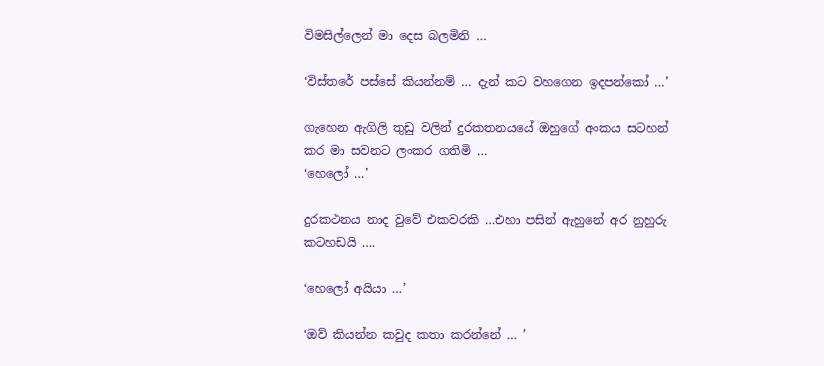විමසිල්ලෙන් මා දෙස බලමිනි …

‘විස්තරේ පස්සේ කියන්නම් … දැන් කට වහගෙන ඉදපන්කෝ …’

ගැහෙන ඇගිලි තුඩු වලින් දුරකතනයයේ ඔහුගේ අංකය සටහන් කර මා සවනට ලංකර ගතිමි …
‘හෙලෝ …’

දුරකථනය නාද වුවේ එකවරකි …එහා පසින් ඇහුනේ අර නුහුරු කටහඩයි ….

‘හෙලෝ අයියා …’

‘ඔව් කියන්න කවුද කතා කරන්නේ … ’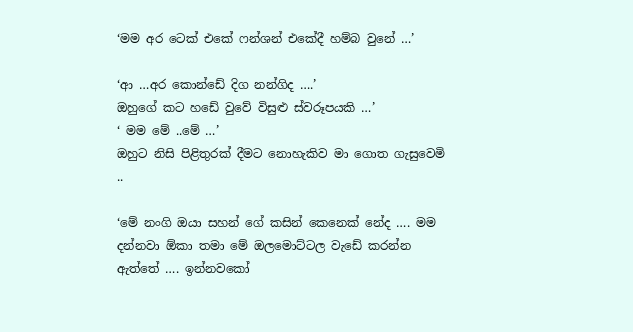‘මම අර ටෙක් එකේ ෆන්ශන් එකේදී හම්බ වුනේ …’

‘ආ …අර කොන්ඩේ දිග නන්ගිද ….’
ඔහුගේ කට හඩේ වුවේ විසුළු ස්වරූපයකි …’
‘ මම මේ ..මේ …’
ඔහුට නිසි පිළිතුරක් දීමට නොහැකිව මා ගොත ගැසුවෙමි ..

‘මේ නංගි ඔයා සහන් ගේ කසින් කෙනෙක් නේද …. මම දන්නවා ඕකා තමා මේ ඔලමොට්ටල වැඩේ කරන්න ඇත්තේ …. ඉන්නවකෝ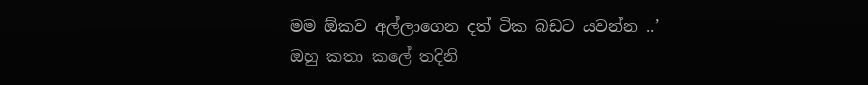මම ඕකව අල්ලාගෙන දත් ටික බඩට යවන්න ..’
ඔහු කතා කලේ තදිනි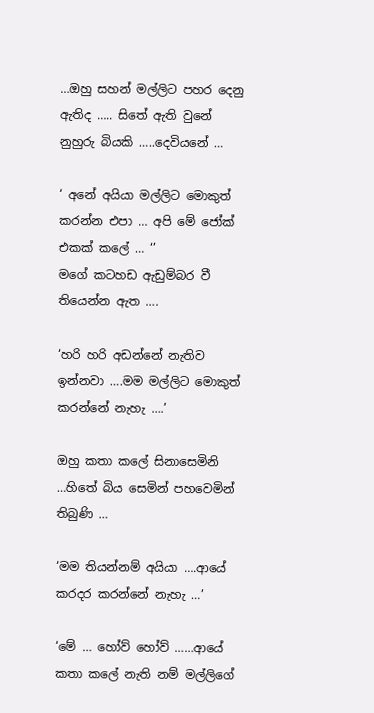…ඔහු සහන් මල්ලිට පහර දෙනු ඇතිද ….. සිතේ ඇති වුනේ නුහුරු බියකි …..දෙවියනේ …

‘ අනේ අයියා මල්ලිට මොකුත් කරන්න එපා … අපි මේ ජෝක් එකක් කලේ … ‘’
මගේ කටහඩ ඇඩුම්බර වී තියෙන්න ඇත ….

‘හරි හරි අඩන්නේ නැතිව ඉන්නවා ….මම මල්ලිට මොකුත් කරන්නේ නැහැ ….’

ඔහු කතා කලේ සිනාසෙමිනි …හිතේ බිය සෙමින් පහවෙමින් තිබුණි …

‘මම තියන්නම් අයියා ….ආයේ කරදර කරන්නේ නැහැ …’

‘මේ … හෝව් හෝව් ……ආයේ කතා කලේ නැති නම් මල්ලිගේ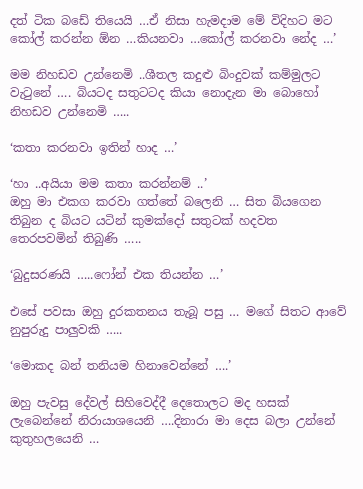දත් ටික බඩේ තියෙයි …ඒ නිසා හැමදාම මේ විදිහට මට කෝල් කරන්න ඕන …කියනවා …කෝල් කරනවා නේද …’

මම නිහඩව උන්නෙමි ..ශීතල කදුළු බිංදුවක් කම්මුලට වැටුනේ …. බියටද සතුටටද කියා නොදැන මා බොහෝ නිහඩව උන්නෙමි …..

‘කතා කරනවා ඉතින් හාද …’

‘හා ..අයියා මම කතා කරන්නම් ..’
ඔහු මා එකග කරවා ගත්තේ බලෙනි … සිත බියගෙන තිබුන ද බියට යටින් කුමක්දෝ සතුටක් හදවත තෙරපවමින් තිබුණි …..

‘බුදුසරණයි …..ෆෝන් එක තියන්න …’

එසේ පවසා ඔහු දුරකතනය තැබූ පසු … මගේ සිතට ආවේ නුපුරුදු පාලුවකි …..

‘මොකද බන් තනියම හිනාවෙන්නේ ….’

ඔහු පැවසු දේවල් සිහිවෙද්දී දෙතොලට මද හසක් ලැබෙන්නේ නිරායාශයෙනි ….දිනාරා මා දෙස බලා උන්නේ කුතුහලයෙනි …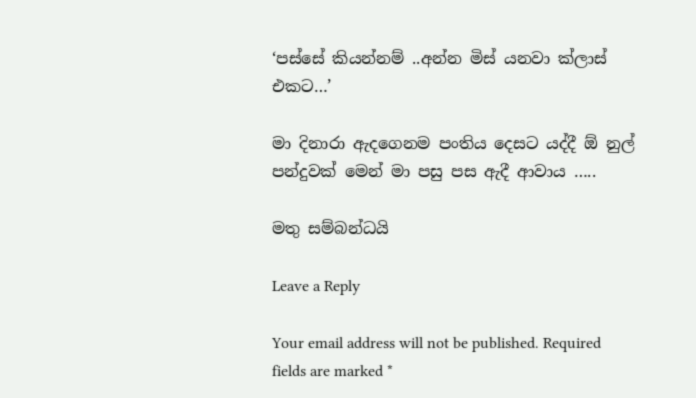‘පස්සේ කියන්නම් ..අන්න මිස් යනවා ක්ලාස් එකට…’

මා දිනාරා ඇදගෙනම පංතිය දෙසට යද්දී ඕ නුල් පන්දුවක් මෙන් මා පසු පස ඇදී ආවාය …..

මතු සම්බන්ධයි

Leave a Reply

Your email address will not be published. Required fields are marked *